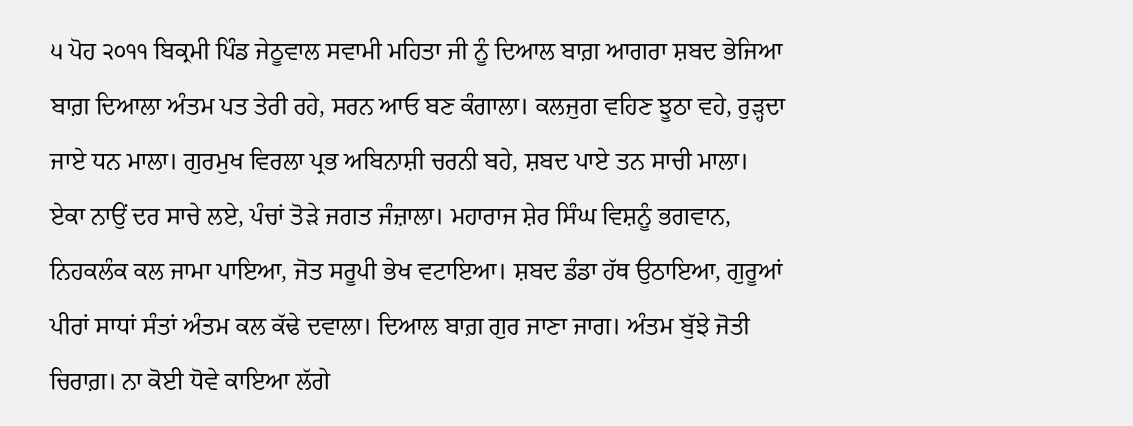੫ ਪੋਹ ੨੦੧੧ ਬਿਕ੍ਰਮੀ ਪਿੰਡ ਜੇਠੂਵਾਲ ਸਵਾਮੀ ਮਹਿਤਾ ਜੀ ਨੂੰ ਦਿਆਲ ਬਾਗ਼ ਆਗਰਾ ਸ਼ਬਦ ਭੇਜਿਆ
ਬਾਗ਼ ਦਿਆਲਾ ਅੰਤਮ ਪਤ ਤੇਰੀ ਰਹੇ, ਸਰਨ ਆਓ ਬਣ ਕੰਗਾਲਾ। ਕਲਜੁਗ ਵਹਿਣ ਝੂਠਾ ਵਹੇ, ਰੁੜ੍ਹਦਾ ਜਾਏ ਧਨ ਮਾਲਾ। ਗੁਰਮੁਖ ਵਿਰਲਾ ਪ੍ਰਭ ਅਬਿਨਾਸ਼ੀ ਚਰਨੀ ਬਹੇ, ਸ਼ਬਦ ਪਾਏ ਤਨ ਸਾਚੀ ਮਾਲਾ। ਏਕਾ ਨਾਉਂ ਦਰ ਸਾਚੇ ਲਏ, ਪੰਚਾਂ ਤੋੜੇ ਜਗਤ ਜੰਜ਼ਾਲਾ। ਮਹਾਰਾਜ ਸ਼ੇਰ ਸਿੰਘ ਵਿਸ਼ਨੂੰ ਭਗਵਾਨ, ਨਿਹਕਲੰਕ ਕਲ ਜਾਮਾ ਪਾਇਆ, ਜੋਤ ਸਰੂਪੀ ਭੇਖ ਵਟਾਇਆ। ਸ਼ਬਦ ਡੰਡਾ ਹੱਥ ਉਠਾਇਆ, ਗੁਰੂਆਂ ਪੀਰਾਂ ਸਾਧਾਂ ਸੰਤਾਂ ਅੰਤਮ ਕਲ ਕੱਢੇ ਦਵਾਲਾ। ਦਿਆਲ ਬਾਗ਼ ਗੁਰ ਜਾਣਾ ਜਾਗ। ਅੰਤਮ ਬੁੱਝੇ ਜੋਤੀ ਚਿਰਾਗ਼। ਨਾ ਕੋਈ ਧੋਵੇ ਕਾਇਆ ਲੱਗੇ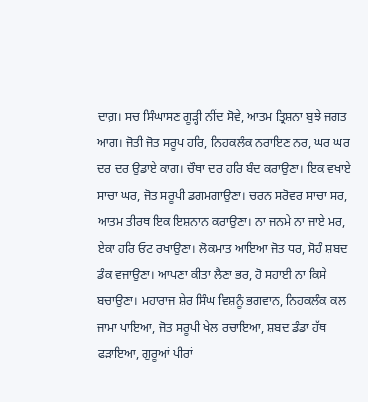ਦਾਗ਼। ਸਚ ਸਿੰਘਾਸਣ ਗੂੜ੍ਹੀ ਨੀਂਦ ਸੋਵੇ, ਆਤਮ ਤ੍ਰਿਸ਼ਨਾ ਬੁਝੇ ਜਗਤ ਆਗ। ਜੋਤੀ ਜੋਤ ਸਰੂਪ ਹਰਿ, ਨਿਹਕਲੰਕ ਨਰਾਇਣ ਨਰ, ਘਰ ਘਰ ਦਰ ਦਰ ਉਡਾਏ ਕਾਗ। ਚੌਥਾ ਦਰ ਹਰਿ ਬੰਦ ਕਰਾਉਣਾ। ਇਕ ਵਖਾਏ ਸਾਚਾ ਘਰ, ਜੋਤ ਸਰੂਪੀ ਡਗਮਗਾਉਣਾ। ਚਰਨ ਸਰੋਵਰ ਸਾਚਾ ਸਰ, ਆਤਮ ਤੀਰਥ ਇਕ ਇਸ਼ਨਾਨ ਕਰਾਉਣਾ। ਨਾ ਜਨਮੇ ਨਾ ਜਾਏ ਮਰ, ਏਕਾ ਹਰਿ ਓਟ ਰਖਾਉਣਾ। ਲੋਕਮਾਤ ਆਇਆ ਜੋਤ ਧਰ, ਸੋਹੰ ਸ਼ਬਦ ਡੰਕ ਵਜਾਉਣਾ। ਆਪਣਾ ਕੀਤਾ ਲੈਣਾ ਭਰ, ਹੋ ਸਹਾਈ ਨਾ ਕਿਸੇ ਬਚਾਉਣਾ। ਮਹਾਰਾਜ ਸ਼ੇਰ ਸਿੰਘ ਵਿਸ਼ਨੂੰ ਭਗਵਾਨ, ਨਿਹਕਲੰਕ ਕਲ ਜਾਮਾ ਪਾਇਆ, ਜੋਤ ਸਰੂਪੀ ਖੇਲ ਰਚਾਇਆ, ਸ਼ਬਦ ਡੰਡਾ ਹੱਥ ਫੜਾਇਆ, ਗੁਰੂਆਂ ਪੀਰਾਂ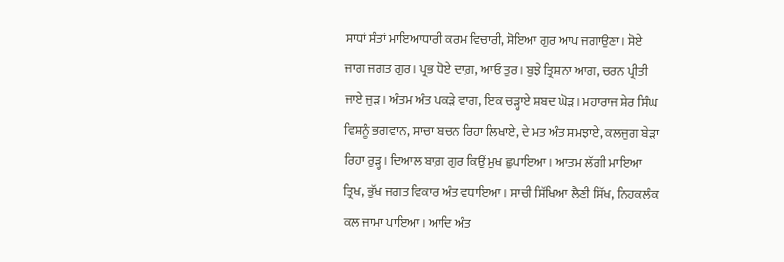ਸਾਧਾਂ ਸੰਤਾਂ ਮਾਇਆਧਾਰੀ ਕਰਮ ਵਿਚਾਰੀ, ਸੋਇਆ ਗੁਰ ਆਪ ਜਗਾਉਣਾ। ਸੋਏ ਜਾਗ ਜਗਤ ਗੁਰ। ਪ੍ਰਭ ਧੋਏ ਦਾਗ਼, ਆਓ ਤੁਰ। ਬੁਝੇ ਤ੍ਰਿਸ਼ਨਾ ਆਗ, ਚਰਨ ਪ੍ਰੀਤੀ ਜਾਏ ਜੁੜ। ਅੰਤਮ ਅੰਤ ਪਕੜੇ ਵਾਗ, ਇਕ ਚੜ੍ਹਾਏ ਸ਼ਬਦ ਘੋੜ। ਮਹਾਰਾਜ ਸ਼ੇਰ ਸਿੰਘ ਵਿਸ਼ਨੂੰ ਭਗਵਾਨ, ਸਾਚਾ ਬਚਨ ਰਿਹਾ ਲਿਖਾਏ, ਦੇ ਮਤ ਅੰਤ ਸਮਝਾਏ, ਕਲਜੁਗ ਬੇੜਾ ਰਿਹਾ ਰੁੜ੍ਹ। ਦਿਆਲ ਬਾਗ਼ ਗੁਰ ਕਿਉਂ ਮੁਖ ਛੁਪਾਇਆ। ਆਤਮ ਲੱਗੀ ਮਾਇਆ ਤ੍ਰਿਖ, ਭੁੱਖ ਜਗਤ ਵਿਕਾਰ ਅੰਤ ਵਧਾਇਆ। ਸਾਚੀ ਸਿੱਖਿਆ ਲੈਣੀ ਸਿੱਖ, ਨਿਹਕਲੰਕ ਕਲ ਜਾਮਾ ਪਾਇਆ। ਆਦਿ ਅੰਤ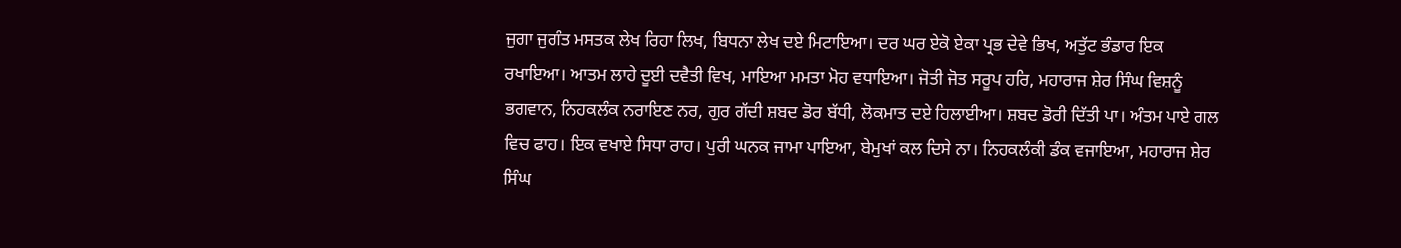ਜੁਗਾ ਜੁਗੰਤ ਮਸਤਕ ਲੇਖ ਰਿਹਾ ਲਿਖ, ਬਿਧਨਾ ਲੇਖ ਦਏ ਮਿਟਾਇਆ। ਦਰ ਘਰ ਏਕੋ ਏਕਾ ਪ੍ਰਭ ਦੇਵੇ ਭਿਖ, ਅਤੁੱਟ ਭੰਡਾਰ ਇਕ ਰਖਾਇਆ। ਆਤਮ ਲਾਹੇ ਦੂਈ ਦਵੈਤੀ ਵਿਖ, ਮਾਇਆ ਮਮਤਾ ਮੋਹ ਵਧਾਇਆ। ਜੋਤੀ ਜੋਤ ਸਰੂਪ ਹਰਿ, ਮਹਾਰਾਜ ਸ਼ੇਰ ਸਿੰਘ ਵਿਸ਼ਨੂੰ ਭਗਵਾਨ, ਨਿਹਕਲੰਕ ਨਰਾਇਣ ਨਰ, ਗੁਰ ਗੱਦੀ ਸ਼ਬਦ ਡੋਰ ਬੱਧੀ, ਲੋਕਮਾਤ ਦਏ ਹਿਲਾਈਆ। ਸ਼ਬਦ ਡੋਰੀ ਦਿੱਤੀ ਪਾ। ਅੰਤਮ ਪਾਏ ਗਲ ਵਿਚ ਫਾਹ। ਇਕ ਵਖਾਏ ਸਿਧਾ ਰਾਹ। ਪੁਰੀ ਘਨਕ ਜਾਮਾ ਪਾਇਆ, ਬੇਮੁਖਾਂ ਕਲ ਦਿਸੇ ਨਾ। ਨਿਹਕਲੰਕੀ ਡੰਕ ਵਜਾਇਆ, ਮਹਾਰਾਜ ਸ਼ੇਰ ਸਿੰਘ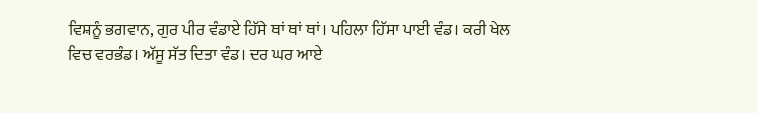ਵਿਸ਼ਨੂੰ ਭਗਵਾਨ, ਗੁਰ ਪੀਰ ਵੰਡਾਏ ਹਿੱਸੇ ਥਾਂ ਥਾਂ ਥਾਂ। ਪਹਿਲਾ ਹਿੱਸਾ ਪਾਈ ਵੰਡ। ਕਰੀ ਖੇਲ ਵਿਚ ਵਰਭੰਡ। ਅੱਸੂ ਸੱਤ ਦਿਤਾ ਵੰਡ। ਦਰ ਘਰ ਆਏ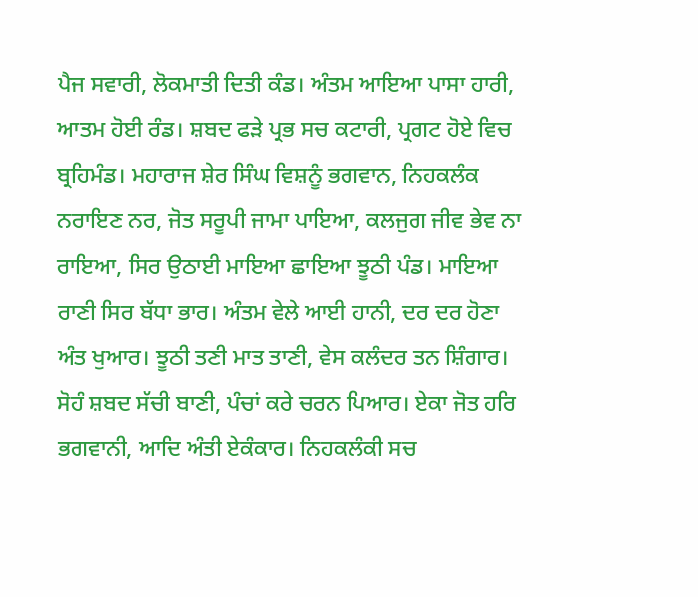ਪੈਜ ਸਵਾਰੀ, ਲੋਕਮਾਤੀ ਦਿਤੀ ਕੰਡ। ਅੰਤਮ ਆਇਆ ਪਾਸਾ ਹਾਰੀ, ਆਤਮ ਹੋਈ ਰੰਡ। ਸ਼ਬਦ ਫੜੇ ਪ੍ਰਭ ਸਚ ਕਟਾਰੀ, ਪ੍ਰਗਟ ਹੋਏ ਵਿਚ ਬ੍ਰਹਿਮੰਡ। ਮਹਾਰਾਜ ਸ਼ੇਰ ਸਿੰਘ ਵਿਸ਼ਨੂੰ ਭਗਵਾਨ, ਨਿਹਕਲੰਕ ਨਰਾਇਣ ਨਰ, ਜੋਤ ਸਰੂਪੀ ਜਾਮਾ ਪਾਇਆ, ਕਲਜੁਗ ਜੀਵ ਭੇਵ ਨਾ ਰਾਇਆ, ਸਿਰ ਉਠਾਈ ਮਾਇਆ ਛਾਇਆ ਝੂਠੀ ਪੰਡ। ਮਾਇਆ ਰਾਣੀ ਸਿਰ ਬੱਧਾ ਭਾਰ। ਅੰਤਮ ਵੇਲੇ ਆਈ ਹਾਨੀ, ਦਰ ਦਰ ਹੋਣਾ ਅੰਤ ਖੁਆਰ। ਝੂਠੀ ਤਣੀ ਮਾਤ ਤਾਣੀ, ਵੇਸ ਕਲੰਦਰ ਤਨ ਸ਼ਿੰਗਾਰ। ਸੋਹੰ ਸ਼ਬਦ ਸੱਚੀ ਬਾਣੀ, ਪੰਚਾਂ ਕਰੇ ਚਰਨ ਪਿਆਰ। ਏਕਾ ਜੋਤ ਹਰਿ ਭਗਵਾਨੀ, ਆਦਿ ਅੰਤੀ ਏਕੰਕਾਰ। ਨਿਹਕਲੰਕੀ ਸਚ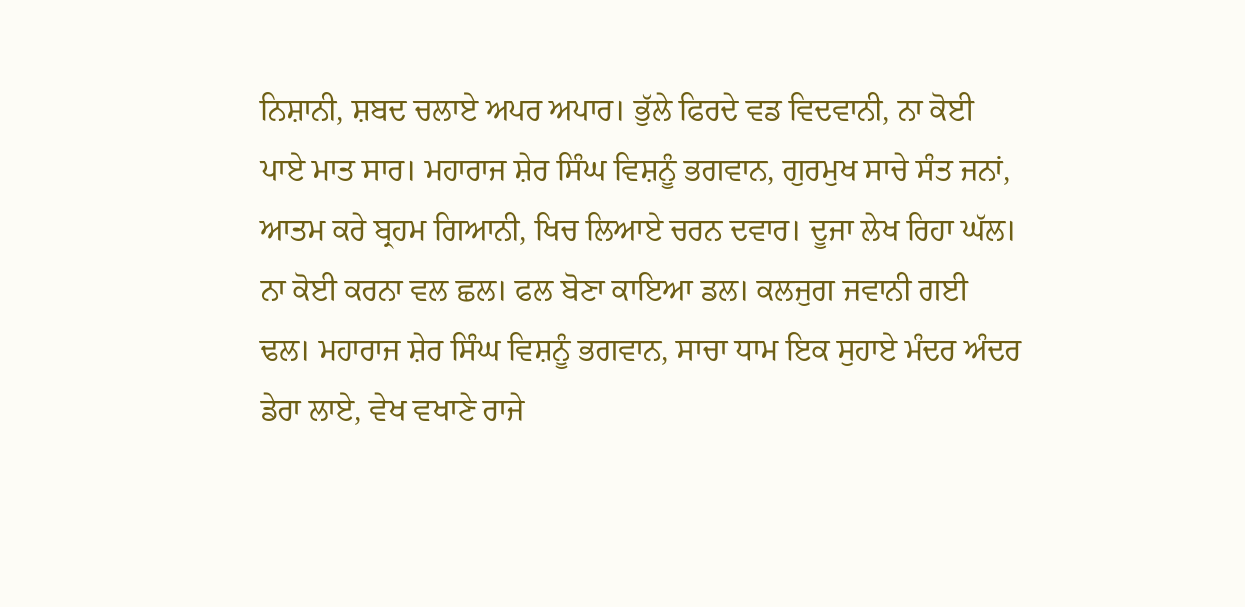ਨਿਸ਼ਾਨੀ, ਸ਼ਬਦ ਚਲਾਏ ਅਪਰ ਅਪਾਰ। ਭੁੱਲੇ ਫਿਰਦੇ ਵਡ ਵਿਦਵਾਨੀ, ਨਾ ਕੋਈ ਪਾਏ ਮਾਤ ਸਾਰ। ਮਹਾਰਾਜ ਸ਼ੇਰ ਸਿੰਘ ਵਿਸ਼ਨੂੰ ਭਗਵਾਨ, ਗੁਰਮੁਖ ਸਾਚੇ ਸੰਤ ਜਨਾਂ, ਆਤਮ ਕਰੇ ਬ੍ਰਹਮ ਗਿਆਨੀ, ਖਿਚ ਲਿਆਏ ਚਰਨ ਦਵਾਰ। ਦੂਜਾ ਲੇਖ ਰਿਹਾ ਘੱਲ। ਨਾ ਕੋਈ ਕਰਨਾ ਵਲ ਛਲ। ਫਲ ਬੋਣਾ ਕਾਇਆ ਡਲ। ਕਲਜੁਗ ਜਵਾਨੀ ਗਈ ਢਲ। ਮਹਾਰਾਜ ਸ਼ੇਰ ਸਿੰਘ ਵਿਸ਼ਨੂੰ ਭਗਵਾਨ, ਸਾਚਾ ਧਾਮ ਇਕ ਸੁਹਾਏ ਮੰਦਰ ਅੰਦਰ ਡੇਰਾ ਲਾਏ, ਵੇਖ ਵਖਾਣੇ ਰਾਜੇ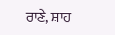ਰਾਣੇ, ਸ਼ਾਹ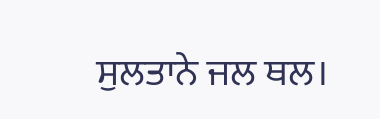ਸੁਲਤਾਨੇ ਜਲ ਥਲ।